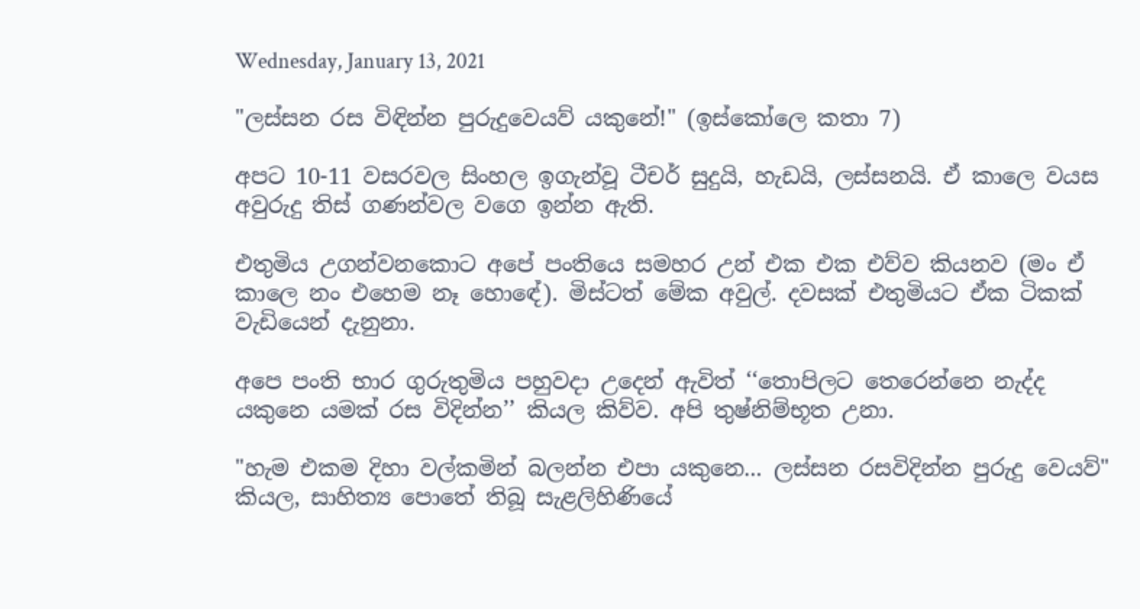Wednesday, January 13, 2021

"ලස්සන රස විඳින්න පුරුදුවෙයව් යකුනේ!" (ඉස්කෝලෙ කතා 7)

අපට 10-11 වසරවල සිංහල ඉගැන්වූ ටීචර් සුදුයි, හැඩයි, ලස්සනයි. ඒ කාලෙ වයස අවුරුදු තිස් ගණන්වල වගෙ ඉන්න ඇති.

එතුමිය උගන්වනකොට අපේ පංතියෙ සමහර උන් එක එක එව්ව කියනව (මං ඒ කාලෙ නං එහෙම නෑ හොඳේ). මිස්ටත් මේක අවුල්. දවසක් එතුමියට ඒක ටිකක් වැඩියෙන් දැනුනා.

අපෙ පංති භාර ගුරුතුමිය පහුවදා උදෙන් ඇවිත් ‘‘තොපිලට තෙරෙන්නෙ නැද්ද යකුනෙ යමක් රස විදින්න’’ කියල කිව්ව. අපි තුෂ්නිම්භූත උනා.

"හැම එකම දිහා වල්කමින් බලන්න එපා යකුනෙ... ලස්සන රසවිදින්න පුරුදු වෙයව්" කියල, සාහිත්‍ය පොතේ තිබූ සැළලිහිණියේ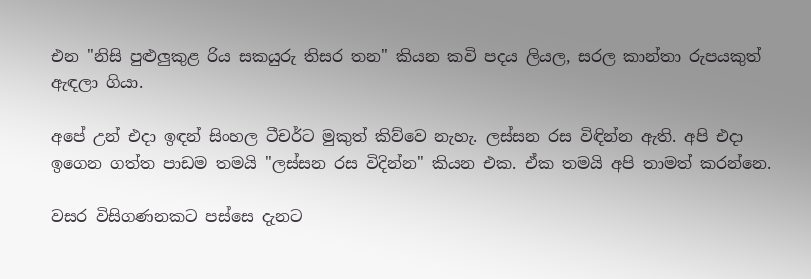එන "නිසි පුළුලුකුළ රිය සකයුරු තිසර තන" කියන කවි පදය ලියල, සරල කාන්තා රුපයකුත් ඇඳලා ගියා.

අපේ උන් එදා ඉඳන් සිංහල ටීචර්ට මුකුත් කිව්වෙ නැහැ. ලස්සන රස විඳින්න ඇති. අපි එදා ඉගෙන ගත්ත පාඩම තමයි "ලස්සන රස විදින්න" කියන එක. ඒක තමයි අපි තාමත් කරන්නෙ.

වසර විසිගණනකට පස්සෙ දැනට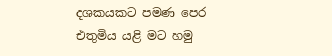දශකයකට පමණ පෙර එතුමිය යළි මට හමු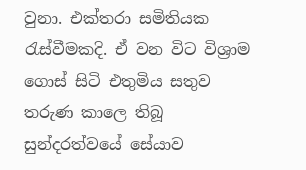වුනා. එක්තරා සමිතියක රැස්වීමකදි. ඒ වන විට විශ්‍රාම ගොස් සිටි එතුමිය සතුව තරුණ කාලෙ තිබූ සුන්දරත්වයේ සේයාව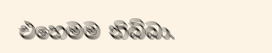එහෙමම තිබ්බා.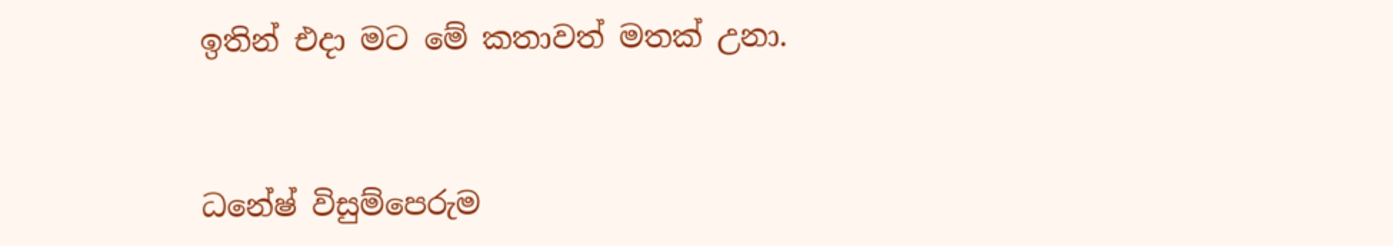ඉතින් එදා මට මේ කතාවත් මතක් උනා.


ධනේෂ් විසුම්පෙරුම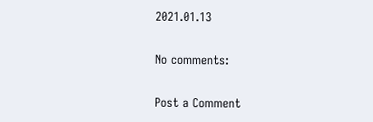2021.01.13

No comments:

Post a Comment